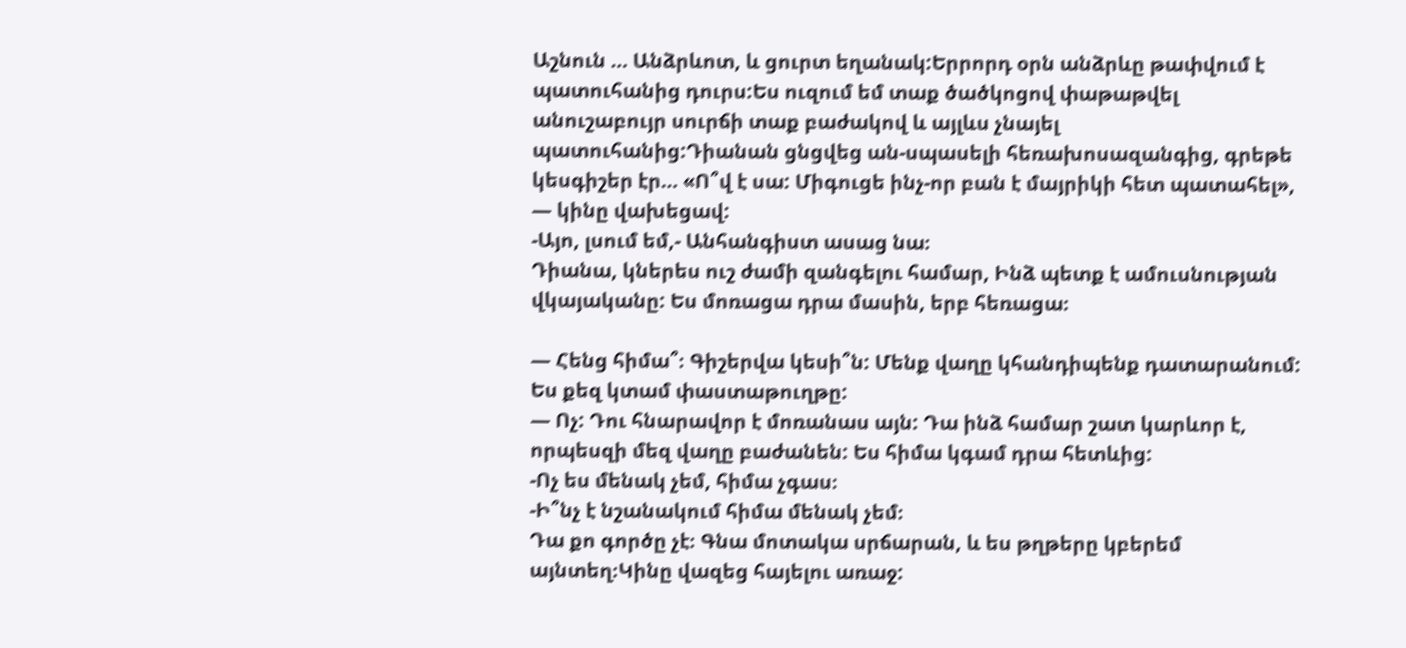Աշնուն … Անձրևոտ, և ցուրտ եղանակ:Երրորդ օրն անձրևը թափվում է պատուհանից դուրս:Ես ուզում եմ տաք ծածկոցով փաթաթվել անուշաբույր սուրճի տաք բաժակով և այլևս չնայել պատուհանից:Դիանան ցնցվեց ան-սպասելի հեռախոսազանգից, գրեթե կեսգիշեր էր… «Ո՞վ է սա: Միգուցե ինչ-որ բան է մայրիկի հետ պատահել», — կինը վախեցավ:
-Այո, լսում եմ,- Անհանգիստ ասաց նա։
Դիանա, կներես ուշ ժամի զանգելու համար, Ինձ պետք է ամուսնության վկայականը: Ես մոռացա դրա մասին, երբ հեռացա։

— Հենց հիմա՞։ Գիշերվա կեսի՞ն: Մենք վաղը կհանդիպենք դատարանում: Ես քեզ կտամ փաստաթուղթը:
— Ոչ: Դու հնարավոր է մոռանաս այն: Դա ինձ համար շատ կարևոր է, որպեսզի մեզ վաղը բաժանեն: Ես հիմա կգամ դրա հետևից:
-Ոչ ես մենակ չեմ, հիմա չգաս։
-Ի՞նչ է նշանակում հիմա մենակ չեմ։
Դա քո գործը չէ։ Գնա մոտակա սրճարան, և ես թղթերը կբերեմ այնտեղ։Կինը վազեց հայելու առաջ: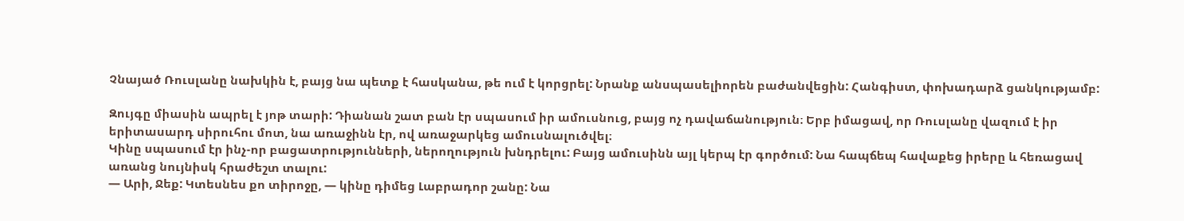Չնայած Ռուսլանը նախկին է, բայց նա պետք է հասկանա, թե ում է կորցրել: Նրանք անսպասելիորեն բաժանվեցին: Հանգիստ, փոխադարձ ցանկությամբ:

Զույգը միասին ապրել է յոթ տարի: Դիանան շատ բան էր սպասում իր ամուսնուց, բայց ոչ դավաճանություն։ Երբ իմացավ, որ Ռուսլանը վազում է իր երիտասարդ սիրուհու մոտ, նա առաջինն էր, ով առաջարկեց ամուսնալուծվել։
Կինը սպասում էր ինչ-որ բացատրությունների, ներողություն խնդրելու: Բայց ամուսինն այլ կերպ էր գործում: Նա հապճեպ հավաքեց իրերը և հեռացավ առանց նույնիսկ հրաժեշտ տալու:
— Արի, Ջեք: Կտեսնես քո տիրոջը, — կինը դիմեց Լաբրադոր շանը: Նա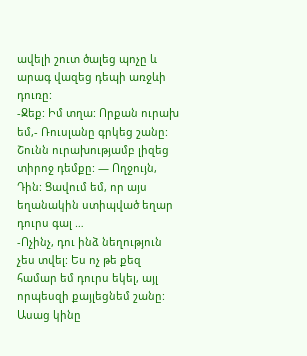ավելի շուտ ծալեց պոչը և արագ վազեց դեպի առջևի դուռը:
-Ջեք: Իմ տղա: Որքան ուրախ եմ,- Ռուսլանը գրկեց շանը: Շունն ուրախությամբ լիզեց տիրոջ դեմքը: — Ողջույն, Դին: Ցավում եմ, որ այս եղանակին ստիպված եղար դուրս գալ …
-Ոչինչ, դու ինձ նեղություն չես տվել: Ես ոչ թե քեզ համար եմ դուրս եկել, այլ որպեսզի քայլեցնեմ շանը: Ասաց կինը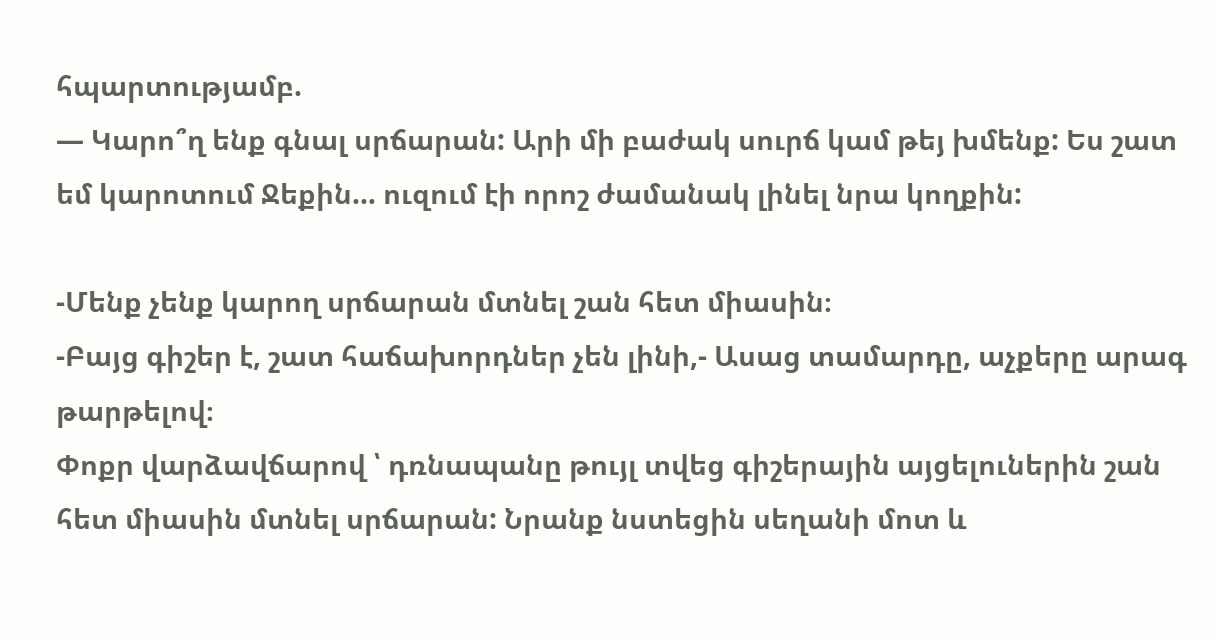հպարտությամբ.
— Կարո՞ղ ենք գնալ սրճարան: Արի մի բաժակ սուրճ կամ թեյ խմենք: Ես շատ եմ կարոտում Ջեքին… ուզում էի որոշ ժամանակ լինել նրա կողքին:

-Մենք չենք կարող սրճարան մտնել շան հետ միասին։
-Բայց գիշեր է, շատ հաճախորդներ չեն լինի,- Ասաց տամարդը, աչքերը արագ թարթելով։
Փոքր վարձավճարով ՝ դռնապանը թույլ տվեց գիշերային այցելուներին շան հետ միասին մտնել սրճարան: Նրանք նստեցին սեղանի մոտ և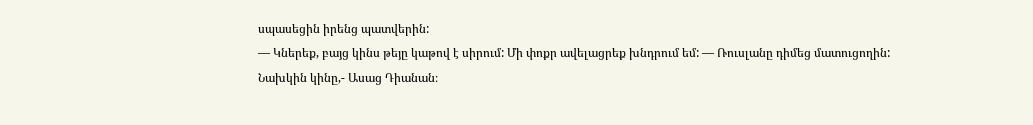սպասեցին իրենց պատվերին:
— Կներեք, բայց կինս թեյը կաթով է սիրում: Մի փոքր ավելացրեք խնդրում եմ: — Ռուսլանը դիմեց մատուցողին:
Նախկին կինը,- Ասաց Դիանան։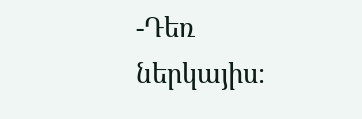-Դեռ ներկայիս։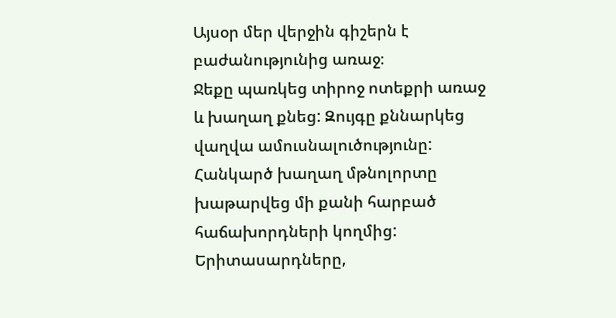Այսօր մեր վերջին գիշերն է բաժանությունից առաջ։
Ջեքը պառկեց տիրոջ ոտեքրի առաջ և խաղաղ քնեց: Զույգը քննարկեց վաղվա ամուսնալուծությունը: Հանկարծ խաղաղ մթնոլորտը խաթարվեց մի քանի հարբած հաճախորդների կողմից: Երիտասարդները,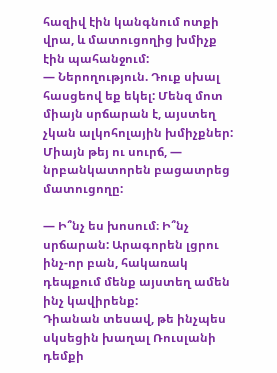հազիվ էին կանգնում ոտքի վրա, և մատուցողից խմիչք էին պահանջում:
— Ներողություն. Դուք սխալ հասցեով եք եկել: Մենզ մոտ միայն սրճարան է, այստեղ չկան ալկոհոլային խմիչքներ: Միայն թեյ ու սուրճ, — նրբանկատորեն բացատրեց մատուցողը:

— Ի՞նչ ես խոսում։ Ի՞նչ սրճարան: Արագորեն լցրու ինչ-որ բան, հակառակ դեպքում մենք այստեղ ամեն ինչ կավիրենք:
Դիանան տեսավ, թե ինչպես սկսեցին խաղալ Ռուսլանի դեմքի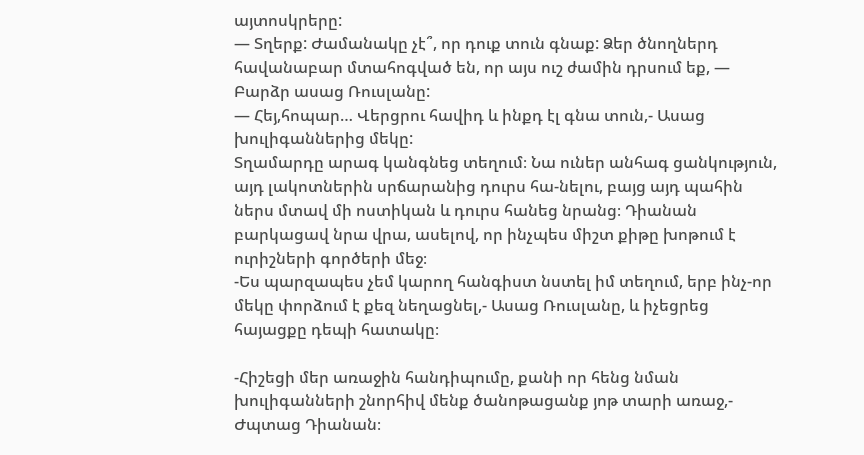այտոսկրերը:
— Տղերք: Ժամանակը չէ՞, որ դուք տուն գնաք: Ձեր ծնողներդ հավանաբար մտահոգված են, որ այս ուշ ժամին դրսում եք, — Բարձր ասաց Ռուսլանը:
— Հեյ,հոպար… Վերցրու հավիդ և ինքդ էլ գնա տուն,- Ասաց խուլիգաններից մեկը:
Տղամարդը արագ կանգնեց տեղում։ Նա ուներ անհագ ցանկություն, այդ լակոտներին սրճարանից դուրս հա-նելու, բայց այդ պահին ներս մտավ մի ոստիկան և դուրս հանեց նրանց։ Դիանան բարկացավ նրա վրա, ասելով, որ ինչպես միշտ քիթը խոթում է ուրիշների գործերի մեջ։
-Ես պարզապես չեմ կարող հանգիստ նստել իմ տեղում, երբ ինչ-որ մեկը փորձում է քեզ նեղացնել,- Ասաց Ռուսլանը, և իչեցրեց հայացքը դեպի հատակը։

-Հիշեցի մեր առաջին հանդիպումը, քանի որ հենց նման խուլիգանների շնորհիվ մենք ծանոթացանք յոթ տարի առաջ,- Ժպտաց Դիանան։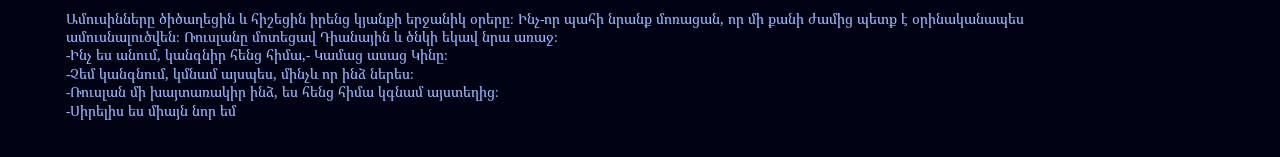Ամուսինները ծիծաղեցին և հիշեցին իրենց կյանքի երջանիկ օրերը։ Ինչ-որ պահի նրանք մոռացան, որ մի քանի ժամից պետք է օրինականապես ամուսնալուծվեն։ Ռուսլանը մոտեցավ Դիանային և ծնկի եկավ նրա առաջ։
-Ինչ ես անում, կանգնիր հենց հիմա,- Կամաց ասաց Կինը։
-Չեմ կանգնում, կմնամ այսպես, մինչև որ ինձ ներես։
-Ռուսլան մի խայտառակիր ինձ, ես հենց հիմա կգնամ այստեղից։
-Սիրելիս ես միայն նոր եմ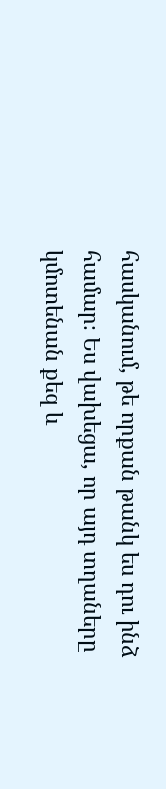հասկանում, թե որքան թանկ ես դու ինձ համար։ Ես վախեցա, որ այդ տղաները կմոտենան քեզ և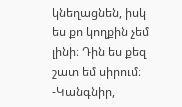կնեղացնեն, իսկ ես քո կողքին չեմ լինի։ Դին ես քեզ շատ եմ սիրում։
-Կանգնիր,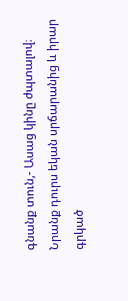գնանք տուն,- Ասաց կինը ժպտալով։
Նրանք դուրս եկան սրճարանից և իրար գրկած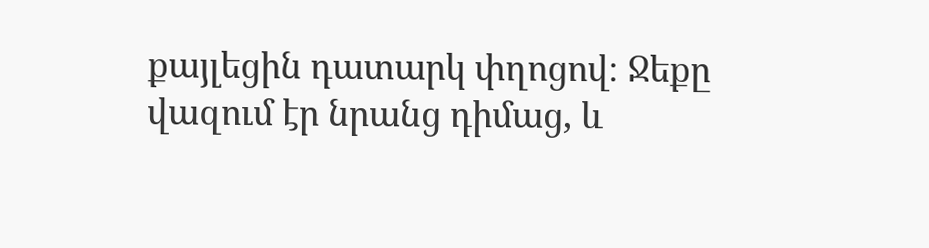քայլեցին դատարկ փղոցով։ Ջեքը վազում էր նրանց դիմաց, և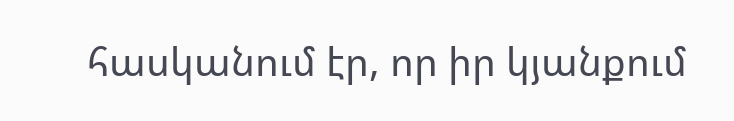հասկանում էր, որ իր կյանքում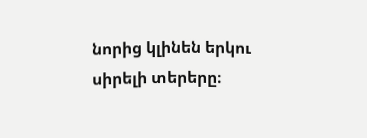նորից կլինեն երկու սիրելի տերերը։